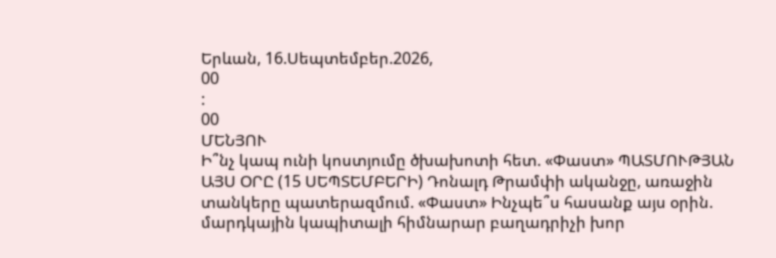Երևան, 16.Սեպտեմբեր.2026,
00
:
00
ՄԵՆՅՈՒ
Ի՞նչ կապ ունի կոստյումը ծխախոտի հետ. «Փաստ» ՊԱՏՄՈՒԹՅԱՆ ԱՅՍ ՕՐԸ (15 ՍԵՊՏԵՄԲԵՐԻ) Դոնալդ Թրամփի ականջը, առաջին տանկերը պատերազմում. «Փաստ» Ինչպե՞ս հասանք այս օրին. մարդկային կապիտալի հիմնարար բաղադրիչի խոր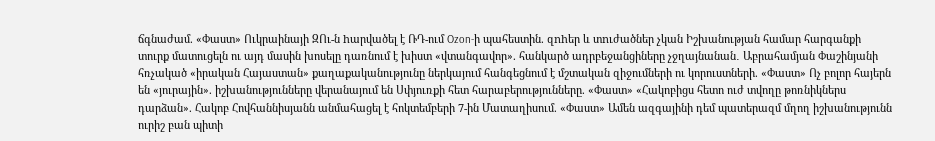ճգնաժամ. «Փաստ» Ուկրաինայի ԶՈւ-ն hարվածել է ՌԴ-ում Ozon-ի պահեստին. զnhեր և տnւժածներ չկան Իշխանության համար հարգանքի տուրք մատուցելն ու այդ մասին խոսելը դառնում է խիստ «վտանգավոր». հանկարծ ադրբեջանցիները չջղայնանան․ Աբրահամյան Փաշինյանի հռչակած «իրական Հայաստան» քաղաքականությունը ներկայում հանգեցնում է մշտական զիջումների ու կորուստների. «Փաստ» Ոչ բոլոր հայերն են «յուրային». իշխանությունները վերանայում են Սփյուռքի հետ հարաբերությունները. «Փաստ» «Հակոբիցս հետո ուժ տվողը թոռնիկներս դարձան». Հակոբ Հովհաննիսյանն անմահացել է հոկտեմբերի 7-ին Մատաղիսում. «Փաստ» Ամեն ազգայինի դեմ պատերազմ մղող իշխանությունն ուրիշ բան պիտի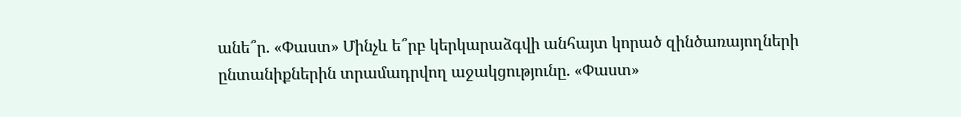անե՞ր. «Փաստ» Մինչև ե՞րբ կերկարաձգվի անհայտ կորած զինծառայողների ընտանիքներին տրամադրվող աջակցությունը. «Փաստ»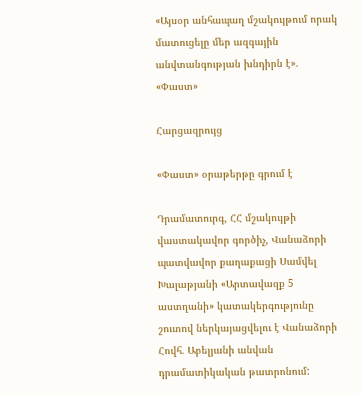«Այսօր անհապաղ մշակույթում որակ մատուցելը մեր ազգային անվտանգության խնդիրն է». «Փաստ»

Հարցազրույց

«Փաստ» օրաթերթը գրում է

Դրամատուրգ, ՀՀ մշակույթի վաստակավոր գործիչ, Վանաձորի պատվավոր քաղաքացի Սամվել Խալաթյանի «Արտավազք 5 աստղանի» կատակերգությունը շուտով ներկայացվելու է Վանաձորի Հովհ. Աբելյանի անվան դրամատիկական թատրոնում: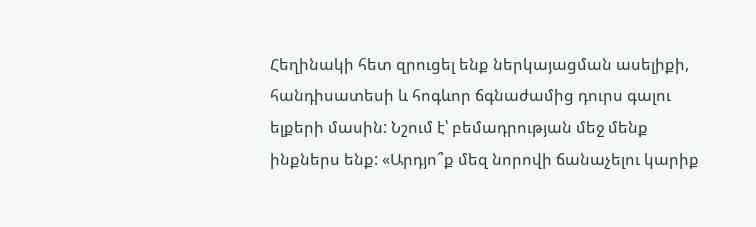Հեղինակի հետ զրուցել ենք ներկայացման ասելիքի, հանդիսատեսի և հոգևոր ճգնաժամից դուրս գալու ելքերի մասին: Նշում է՝ բեմադրության մեջ մենք ինքներս ենք: «Արդյո՞ք մեզ նորովի ճանաչելու կարիք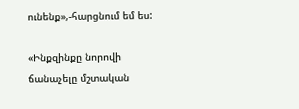ունենք»,-հարցնում եմ ես:

«Ինքզինքը նորովի ճանաչելը մշտական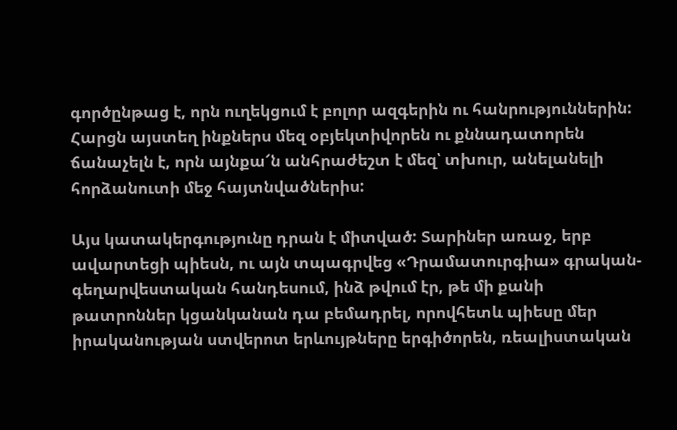գործընթաց է, որն ուղեկցում է բոլոր ազգերին ու հանրություններին: Հարցն այստեղ ինքներս մեզ օբյեկտիվորեն ու քննադատորեն ճանաչելն է, որն այնքա՜ն անհրաժեշտ է մեզ՝ տխուր, անելանելի հորձանուտի մեջ հայտնվածներիս:

Այս կատակերգությունը դրան է միտված: Տարիներ առաջ, երբ ավարտեցի պիեսն, ու այն տպագրվեց «Դրամատուրգիա» գրական-գեղարվեստական հանդեսում, ինձ թվում էր, թե մի քանի թատրոններ կցանկանան դա բեմադրել, որովհետև պիեսը մեր իրականության ստվերոտ երևույթները երգիծորեն, ռեալիստական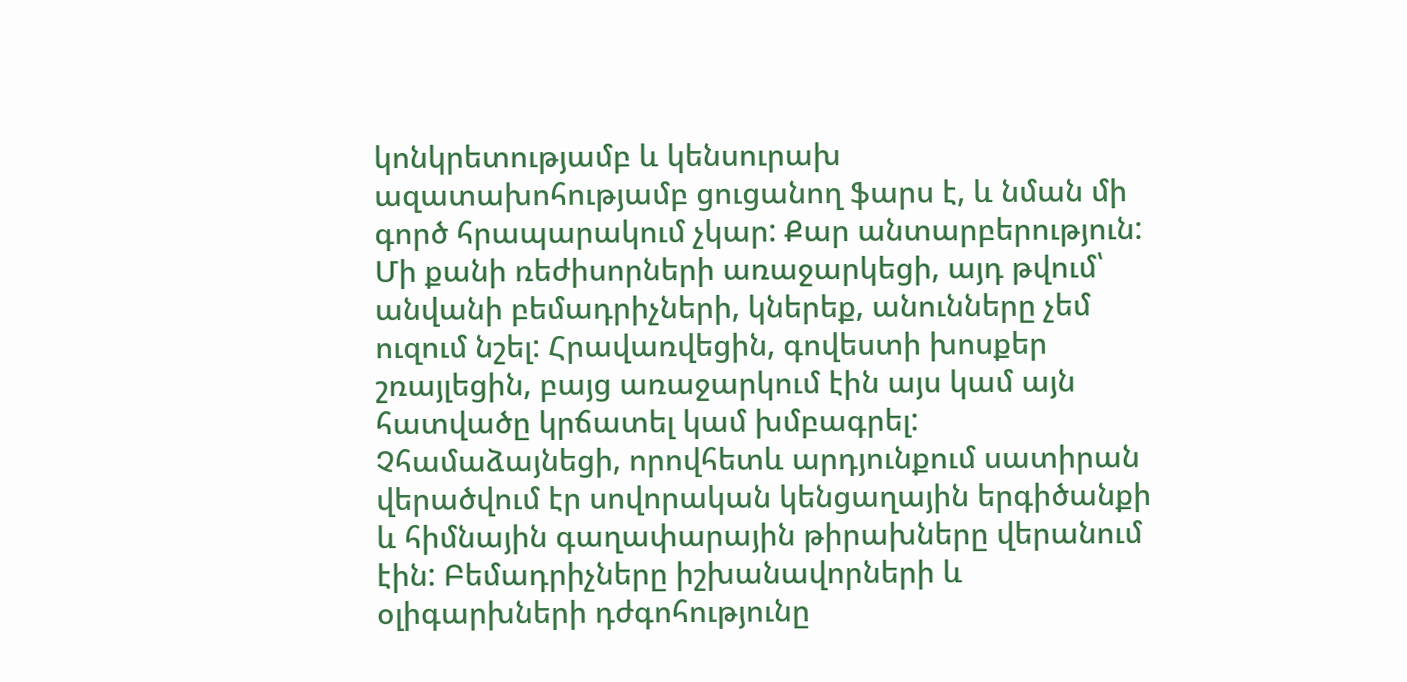կոնկրետությամբ և կենսուրախ ազատախոհությամբ ցուցանող ֆարս է, և նման մի գործ հրապարակում չկար: Քար անտարբերություն: Մի քանի ռեժիսորների առաջարկեցի, այդ թվում՝ անվանի բեմադրիչների, կներեք, անունները չեմ ուզում նշել: Հրավառվեցին, գովեստի խոսքեր շռայլեցին, բայց առաջարկում էին այս կամ այն հատվածը կրճատել կամ խմբագրել: Չհամաձայնեցի, որովհետև արդյունքում սատիրան վերածվում էր սովորական կենցաղային երգիծանքի և հիմնային գաղափարային թիրախները վերանում էին: Բեմադրիչները իշխանավորների և օլիգարխների դժգոհությունը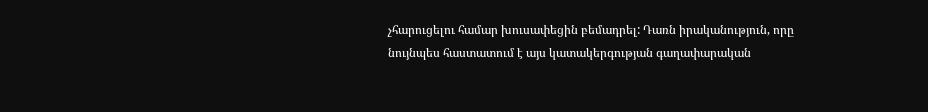չհարուցելու համար խուսափեցին բեմադրել: Դառն իրականություն, որը նույնպես հաստատում է այս կատակերգության գաղափարական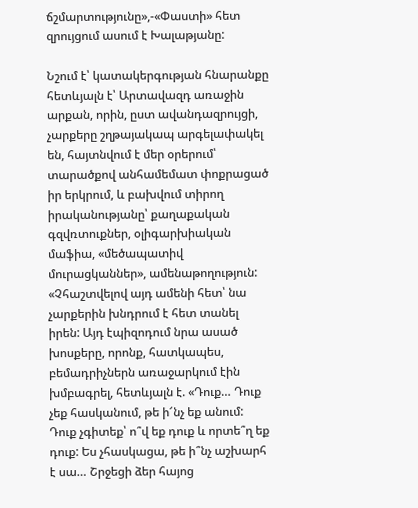ճշմարտությունը»,-«Փաստի» հետ զրույցում ասում է Խալաթյանը:

Նշում է՝ կատակերգության հնարանքը հետևյալն է՝ Արտավազդ առաջին արքան, որին, ըստ ավանդազրույցի, չարքերը շղթայակապ արգելափակել են, հայտնվում է մեր օրերում՝ տարածքով անհամեմատ փոքրացած իր երկրում, և բախվում տիրող իրականությանը՝ քաղաքական գզվռտուքներ, օլիգարխիական մաֆիա, «մեծապատիվ մուրացկաններ», ամենաթողություն: «Չհաշտվելով այդ ամենի հետ՝ նա չարքերին խնդրում է հետ տանել իրեն: Այդ էպիզոդում նրա ասած խոսքերը, որոնք, հատկապես, բեմադրիչներն առաջարկում էին խմբագրել, հետևյալն է. «Դուք… Դուք չեք հասկանում, թե ի՜նչ եք անում: Դուք չգիտեք՝ ո՞վ եք դուք և որտե՞ղ եք դուք: Ես չհասկացա, թե ի՞նչ աշխարհ է սա… Շրջեցի ձեր հայոց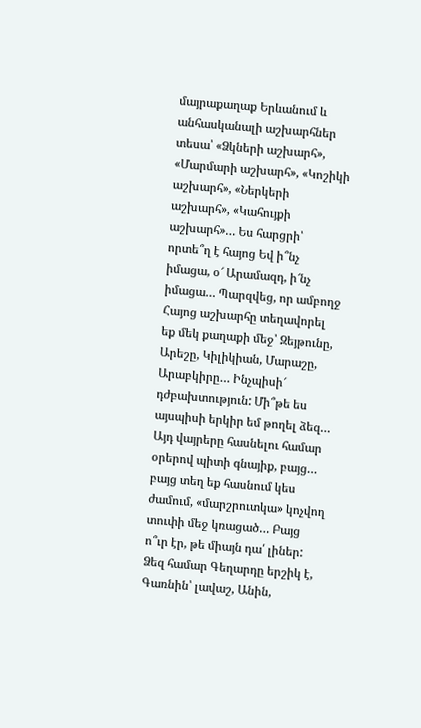մայրաքաղաք Երևանում և անհասկանալի աշխարհներ տեսա՝ «Ձկների աշխարհ», «Մարմարի աշխարհ», «Կոշիկի աշխարհ», «Ներկերի աշխարհ», «Կահույքի աշխարհ»… Ես հարցրի՝ որտե՞ղ է հայոց Եվ ի՞նչ իմացա, օ՜ Արամազդ, ի՜նչ իմացա… Պարզվեց, որ ամբողջ Հայոց աշխարհը տեղավորել եք մեկ քաղաքի մեջ՝ Զեյթունը, Արեշը, Կիլիկիան, Մարաշը, Արաբկիրը… Ինչպիսի՜ դժբախտություն: Մի՞թե ես այսպիսի երկիր եմ թողել ձեզ… Այդ վայրերը հասնելու համար օրերով պիտի գնայիք, բայց… բայց տեղ եք հասնում կես ժամում, «մարշրուտկա» կոչվող տուփի մեջ կռացած… Բայց ո՞ւր էր, թե միայն դա՛ լիներ: Ձեզ համար Գեղարդը երշիկ է, Գառնին՝ լավաշ, Անին,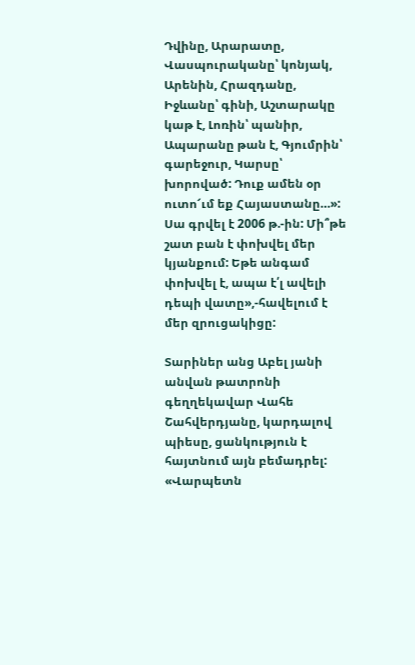Դվինը, Արարատը, Վասպուրականը՝ կոնյակ, Արենին, Հրազդանը, Իջևանը՝ գինի, Աշտարակը կաթ է, Լոռին՝ պանիր, Ապարանը թան է, Գյումրին՝ գարեջուր, Կարսը՝ խորոված: Դուք ամեն օր ուտո՜ւմ եք Հայաստանը…»: Սա գրվել է 2006 թ.-ին: Մի՞թե շատ բան է փոխվել մեր կյանքում: Եթե անգամ փոխվել է, ապա է՛լ ավելի դեպի վատը»,-հավելում է մեր զրուցակիցը:

Տարիներ անց Աբել յանի անվան թատրոնի գեղղեկավար Վահե Շահվերդյանը, կարդալով պիեսը, ցանկություն է հայտնում այն բեմադրել: «Վարպետն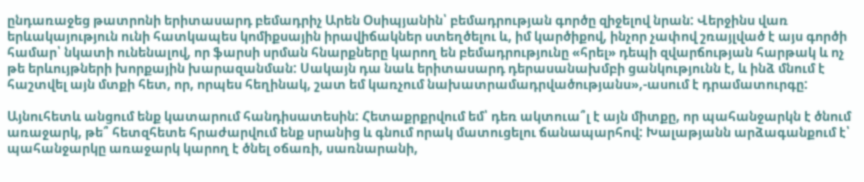ընդառաջեց թատրոնի երիտասարդ բեմադրիչ Արեն Օսիպյանին՝ բեմադրության գործը զիջելով նրան: Վերջինս վառ երևակայություն ունի հատկապես կոմիքսային իրավիճակներ ստեղծելու և, իմ կարծիքով, ինչոր չափով շռայլված է այս գործի համար՝ նկատի ունենալով, որ ֆարսի սրման հնարքները կարող են բեմադրությունը «հրել» դեպի զվարճության հարթակ և ոչ թե երևույթների խորքային խարազանման: Սակայն դա նաև երիտասարդ դերասանախմբի ցանկությունն է, և ինձ մնում է հաշտվել այն մտքի հետ, որ, որպես հեղինակ, շատ եմ կառչում նախատրամադրվածությանս»,-ասում է դրամատուրգը:

Այնուհետև անցում ենք կատարում հանդիսատեսին: Հետաքրքրվում եմ՝ դեռ ակտուա՞լ է այն միտքը, որ պահանջարկն է ծնում առաջարկ, թե՞ հետզհետե հրաժարվում ենք սրանից և գնում որակ մատուցելու ճանապարհով: Խալաթյանն արձագանքում է՝ պահանջարկը առաջարկ կարող է ծնել օճառի, սառնարանի,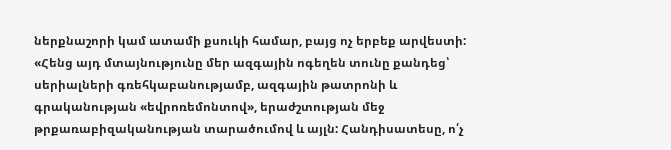ներքնաշորի կամ ատամի քսուկի համար, բայց ոչ երբեք արվեստի: «Հենց այդ մտայնությունը մեր ազգային ոգեղեն տունը քանդեց՝ սերիալների գռեհկաբանությամբ, ազգային թատրոնի և գրականության «եվրոռեմոնտով», երաժշտության մեջ թրքառաբիզականության տարածումով և այլն: Հանդիսատեսը, ո՛չ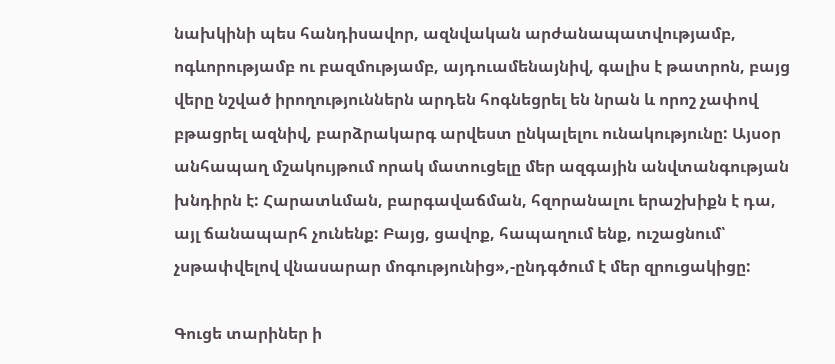նախկինի պես հանդիսավոր, ազնվական արժանապատվությամբ, ոգևորությամբ ու բազմությամբ, այդուամենայնիվ, գալիս է թատրոն, բայց վերը նշված իրողություններն արդեն հոգնեցրել են նրան և որոշ չափով բթացրել ազնիվ, բարձրակարգ արվեստ ընկալելու ունակությունը: Այսօր անհապաղ մշակույթում որակ մատուցելը մեր ազգային անվտանգության խնդիրն է: Հարատևման, բարգավաճման, հզորանալու երաշխիքն է դա, այլ ճանապարհ չունենք: Բայց, ցավոք, հապաղում ենք, ուշացնում՝ չսթափվելով վնասարար մոգությունից»,-ընդգծում է մեր զրուցակիցը:

Գուցե տարիներ ի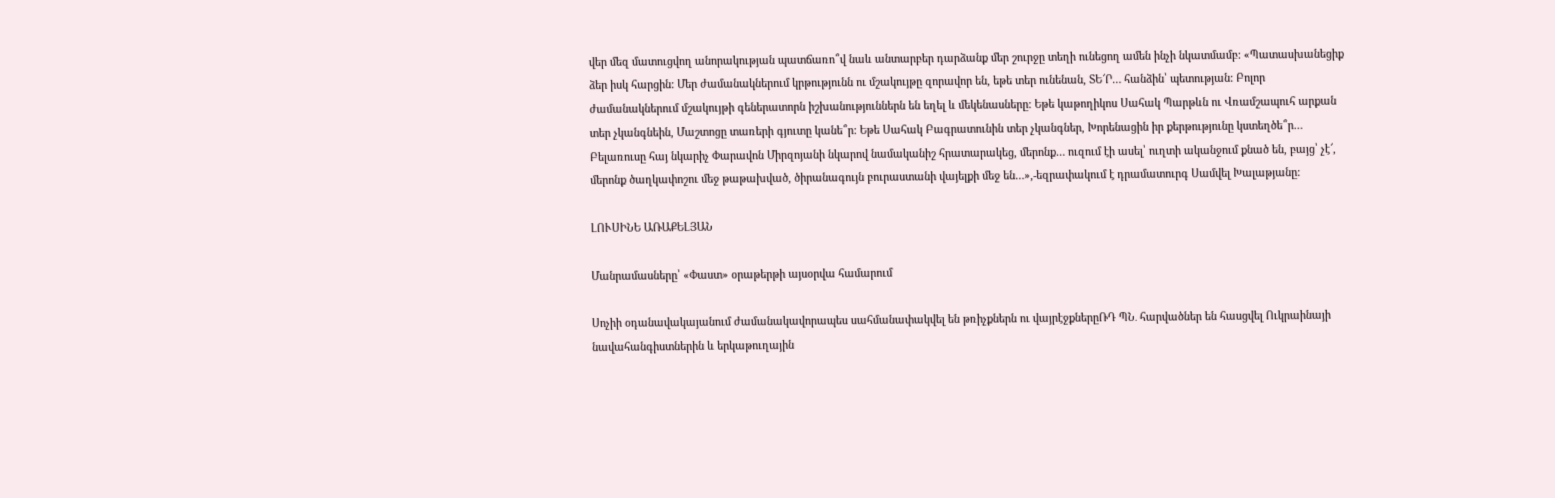վեր մեզ մատուցվող անորակության պատճառո՞վ նաև անտարբեր դարձանք մեր շուրջը տեղի ունեցող ամեն ինչի նկատմամբ: «Պատասխանեցիք ձեր իսկ հարցին: Մեր ժամանակներում կրթությունն ու մշակույթը զորավոր են, եթե տեր ունենան, ՏԵ՜Ր… հանձին՝ պետության: Բոլոր ժամանակներում մշակույթի գեներատորն իշխանություններն են եղել և մեկենասները: Եթե կաթողիկոս Սահակ Պարթևն ու Վռամշապուհ արքան տեր չկանգնեին, Մաշտոցը տառերի գյուտը կանե՞ր: Եթե Սահակ Բագրատունին տեր չկանգներ, Խորենացին իր քերթությունը կստեղծե՞ր… Բելառուսը հայ նկարիչ Փարավոն Միրզոյանի նկարով նամականիշ հրատարակեց, մերոնք… ուզում էի ասել՝ ուղտի ականջում քնած են, բայց՝ չէ՜, մերոնք ծաղկափոշու մեջ թաթախված, ծիրանագույն բուրաստանի վայելքի մեջ են…»,-եզրափակում է դրամատուրգ Սամվել Խալաթյանը:

ԼՈՒՍԻՆԵ ԱՌԱՔԵԼՅԱՆ

Մանրամասները՝ «Փաստ» օրաթերթի այսօրվա համարում

Սոչիի օդանավակայանում ժամանակավորապես սահմանափակվել են թռիչքներն ու վայրէջքներըՌԴ ՊՆ․ հարվածներ են հասցվել Ուկրաինայի նավահանգիստներին և երկաթուղային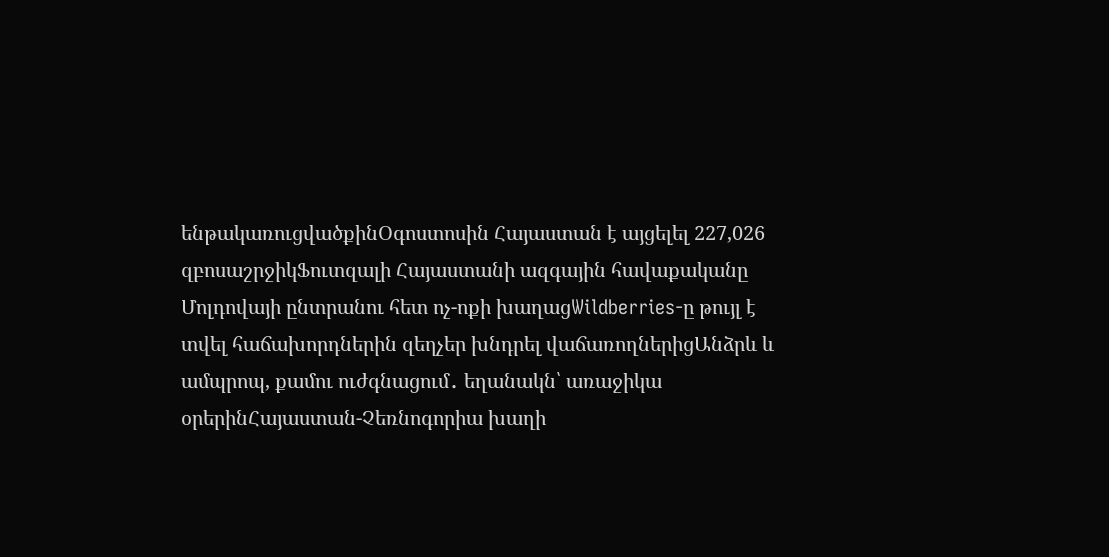ենթակառուցվածքինՕգոստոսին Հայաստան է այցելել 227,026 զբոսաշրջիկՖուտզալի Հայաստանի ազգային հավաքականը Մոլդովայի ընտրանու հետ ոչ-ոքի խաղացWildberries-ը թույլ է տվել հաճախորդներին զեղչեր խնդրել վաճառողներիցԱնձրև և ամպրոպ, քամու ուժգնացում․ եղանակն՝ առաջիկա օրերինՀայաստան-Չեռնոգորիա խաղի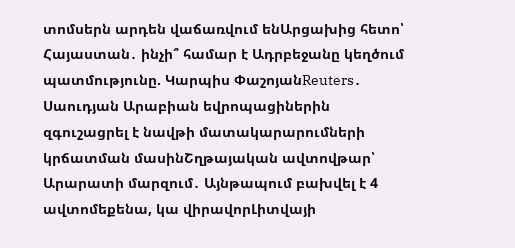տոմսերն արդեն վաճառվում ենԱրցախից հետո՝ Հայաստան․ ինչի՞ համար է Ադրբեջանը կեղծում պատմությունը. Կարպիս ՓաշոյանReuters․ Սաուդյան Արաբիան եվրոպացիներին զգուշացրել է նավթի մատակարարումների կրճատման մասինՇղթայական ավտովթար՝ Արարատի մարզում․ Այնթապում բախվել է 4 ավտոմեքենա, կա վիրավորԼիտվայի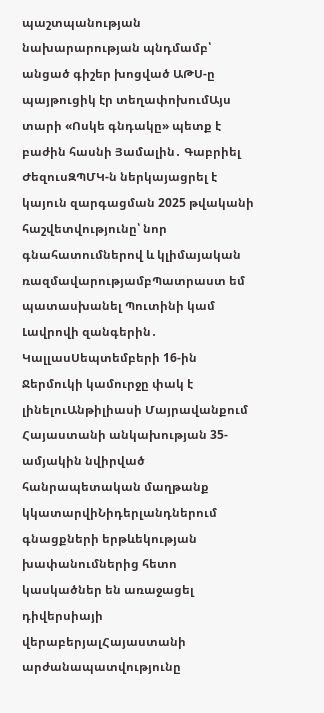պաշտպանության նախարարության պնդմամբ՝ անցած գիշեր խոցված ԱԹՍ-ը պայթուցիկ էր տեղափոխումԱյս տարի «Ոսկե գնդակը» պետք է բաժին հասնի Յամալին․ Գաբրիել ԺեզուսԶՊՄԿ-ն ներկայացրել է կայուն զարգացման 2025 թվականի հաշվետվությունը՝ նոր գնահատումներով և կլիմայական ռազմավարությամբՊատրաստ եմ պատասխանել Պուտինի կամ Լավրովի զանգերին․ ԿալլասՍեպտեմբերի 16-ին Ջերմուկի կամուրջը փակ է լինելուԱնթիլիասի Մայրավանքում Հայաստանի անկախության 35-ամյակին նվիրված հանրապետական մաղթանք կկատարվիՆիդերլանդներում գնացքների երթևեկության խափանումներից հետո կասկածներ են առաջացել դիվերսիայի վերաբերյալՀայաստանի արժանապատվությունը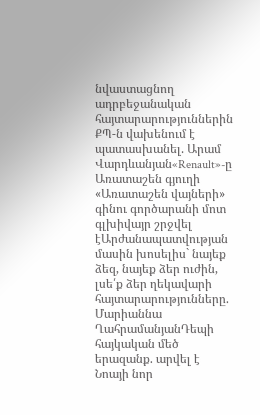նվաստացնող ադրբեջանական հայտարարություններին ՔՊ-ն վախենում է պատասխանել. Արամ Վարդևանյան«Renault»-ը Առատաշեն գյուղի «Առատաշեն վայների» գինու գործարանի մոտ գլխիվայր շրջվել էԱրժանապատվության մասին խոսելիս` նայեք ձեզ, նայեք ձեր ուժին, լսե՛ք ձեր ղեկավարի հայտարարությունները. Մարիաննա ՂահրամանյանԴեպի հայկական մեծ երազանք. արվել է Նոայի նոր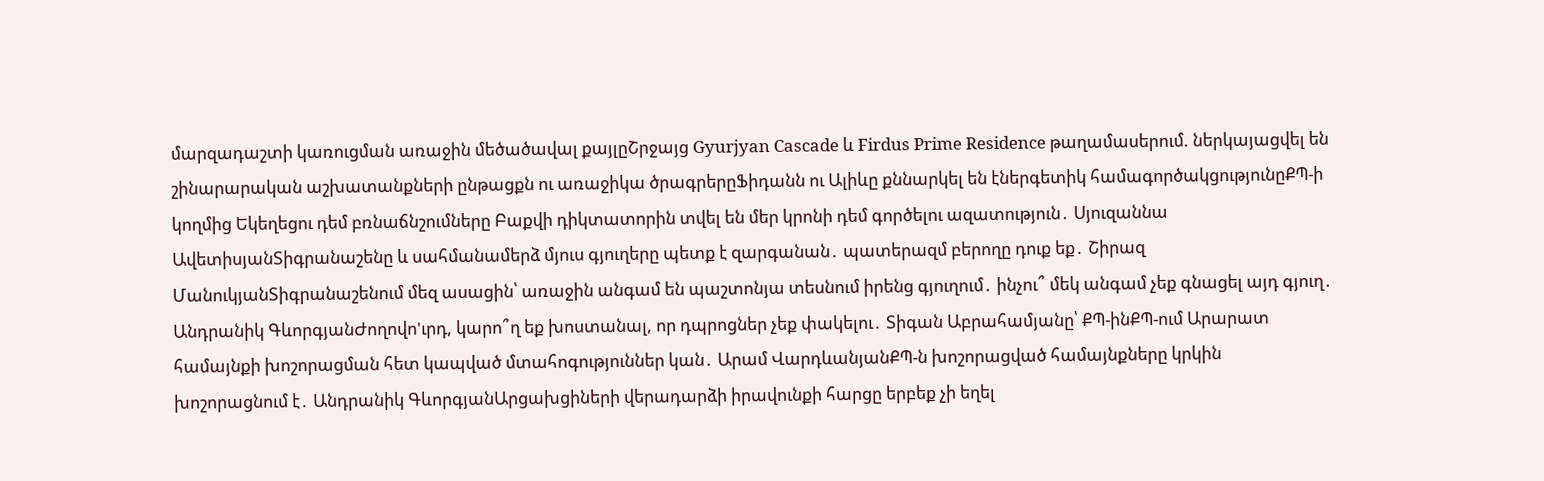մարզադաշտի կառուցման առաջին մեծածավալ քայլըՇրջայց Gyurjyan Cascade և Firdus Prime Residence թաղամասերում. ներկայացվել են շինարարական աշխատանքների ընթացքն ու առաջիկա ծրագրերըՖիդանն ու Ալիևը քննարկել են էներգետիկ համագործակցությունըՔՊ-ի կողմից Եկեղեցու դեմ բռնաճնշումները Բաքվի դիկտատորին տվել են մեր կրոնի դեմ գործելու ազատություն․ Սյուզաննա ԱվետիսյանՏիգրանաշենը և սահմանամերձ մյուս գյուղերը պետք է զարգանան․ պատերազմ բերողը դուք եք․ Շիրազ ՄանուկյանՏիգրանաշենում մեզ ասացին՝ առաջին անգամ են պաշտոնյա տեսնում իրենց գյուղում․ ինչու՞ մեկ անգամ չեք գնացել այդ գյուղ․ Անդրանիկ ԳևորգյանԺողովո'ւրդ, կարո՞ղ եք խոստանալ, որ դպրոցներ չեք փակելու․ Տիգան Աբրահամյանը՝ ՔՊ-ինՔՊ-ում Արարատ համայնքի խոշորացման հետ կապված մտահոգություններ կան․ Արամ ՎարդևանյանՔՊ-ն խոշորացված համայնքները կրկին խոշորացնում է․ Անդրանիկ ԳևորգյանԱրցախցիների վերադարձի իրավունքի հարցը երբեք չի եղել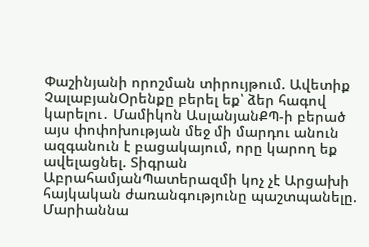Փաշինյանի որոշման տիրույթում. Ավետիք ՉալաբյանՕրենքը բերել եք՝ ձեր հագով կարելու․ Մամիկոն ԱսլանյանՔՊ-ի բերած այս փոփոխության մեջ մի մարդու անուն ազգանուն է բացակայում, որը կարող եք ավելացնել. Տիգրան ԱբրահամյանՊատերազմի կոչ չէ Արցախի հայկական ժառանգությունը պաշտպանելը. Մարիաննա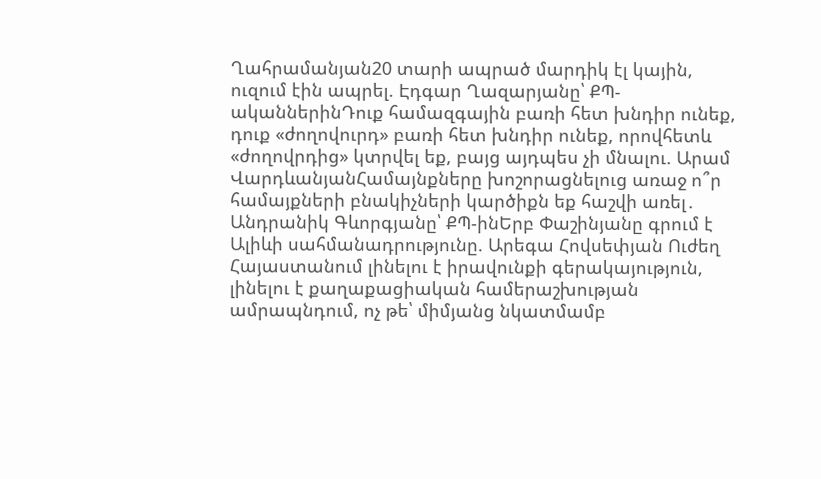Ղահրամանյան20 տարի ապրած մարդիկ էլ կային, ուզում էին ապրել. Էդգար Ղազարյանը՝ ՔՊ-ականներինԴուք համազգային բառի հետ խնդիր ունեք, դուք «ժողովուրդ» բառի հետ խնդիր ունեք, որովհետև «ժողովրդից» կտրվել եք, բայց այդպես չի մնալու. Արամ ՎարդևանյանՀամայնքները խոշորացնելուց առաջ ո՞ր համայքների բնակիչների կարծիքն եք հաշվի առել․ Անդրանիկ Գևորգյանը՝ ՔՊ-ինԵրբ Փաշինյանը գրում է Ալիևի սահմանադրությունը. Արեգա Հովսեփյան Ուժեղ Հայաստանում լինելու է իրավունքի գերակայություն, լինելու է քաղաքացիական համերաշխության ամրապնդում, ոչ թե՝ միմյանց նկատմամբ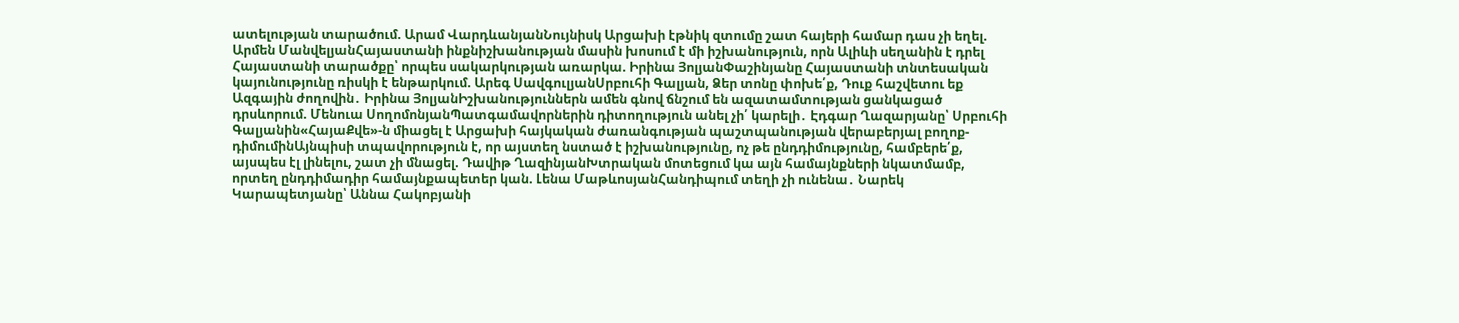ատելության տարածում. Արամ ՎարդևանյանՆույնիսկ Արցախի էթնիկ զտումը շատ հայերի համար դաս չի եղել. Արմեն ՄանվելյանՀայաստանի ինքնիշխանության մասին խոսում է մի իշխանություն, որն Ալիևի սեղանին է դրել Հայաստանի տարածքը՝ որպես սակարկության առարկա. Իրինա ՅոլյանՓաշինյանը Հայաստանի տնտեսական կայունությունը ռիսկի է ենթարկում. Արեգ ՍավգուլյանՍրբուհի Գալյան, Ձեր տոնը փոխե՛ք, Դուք հաշվետու եք Ազգային ժողովին․ Իրինա ՅոլյանԻշխանություններն ամեն գնով ճնշում են ազատամտության ցանկացած դրսևորում. Մենուա ՍողոմոնյանՊատգամավորներին դիտողություն անել չի՛ կարելի․ Էդգար Ղազարյանը՝ Սրբուհի Գալյանին«ՀայաՔվե»-ն միացել է Արցախի հայկական ժառանգության պաշտպանության վերաբերյալ բողոք-դիմումինԱյնպիսի տպավորություն է, որ այստեղ նստած է իշխանությունը, ոչ թե ընդդիմությունը, համբերե՛ք, այսպես էլ լինելու, շատ չի մնացել. Դավիթ ՂազինյանԽտրական մոտեցում կա այն համայնքների նկատմամբ, որտեղ ընդդիմադիր համայնքապետեր կան. Լենա ՄաթևոսյանՀանդիպում տեղի չի ունենա․ Նարեկ Կարապետյանը՝ Աննա Հակոբյանի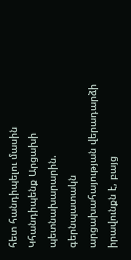հետ հանդիպելու մասին Կհանդիպենք Արցախի պետնախարարին. գերնպատակն արցախահայության վերադարձի իրավունքն է, բայց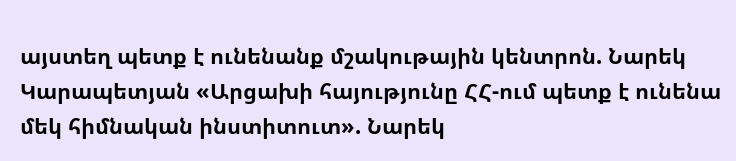այստեղ պետք է ունենանք մշակութային կենտրոն. Նարեկ Կարապետյան «Արցախի հայությունը ՀՀ-ում պետք է ունենա մեկ հիմնական ինստիտուտ». Նարեկ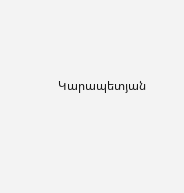Կարապետյան